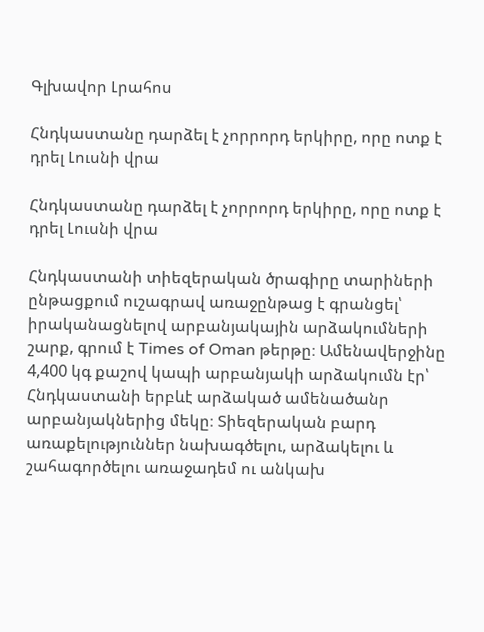Գլխավոր Լրահոս

Հնդկաստանը դարձել է չորրորդ երկիրը, որը ոտք է դրել Լուսնի վրա

Հնդկաստանը դարձել է չորրորդ երկիրը, որը ոտք է դրել Լուսնի վրա

Հնդկաստանի տիեզերական ծրագիրը տարիների ընթացքում ուշագրավ առաջընթաց է գրանցել՝ իրականացնելով արբանյակային արձակումների շարք, գրում է Times of Oman թերթը։ Ամենավերջինը 4,400 կգ քաշով կապի արբանյակի արձակումն էր՝ Հնդկաստանի երբևէ արձակած ամենածանր արբանյակներից մեկը։ Տիեզերական բարդ առաքելություններ նախագծելու, արձակելու և շահագործելու առաջադեմ ու անկախ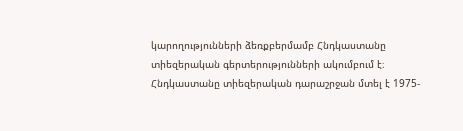կարողությունների ձեռքբերմամբ Հնդկաստանը տիեզերական գերտերությունների ակումբում է։ Հնդկաստանը տիեզերական դարաշրջան մտել է 1975-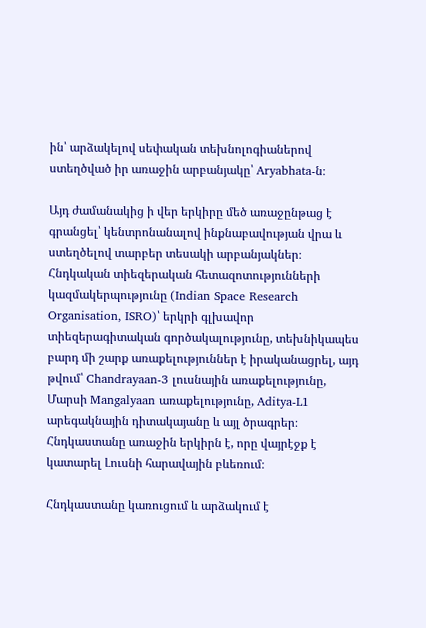ին՝ արձակելով սեփական տեխնոլոգիաներով ստեղծված իր առաջին արբանյակը՝ Aryabhata-ն։

Այդ ժամանակից ի վեր երկիրը մեծ առաջընթաց է գրանցել՝ կենտրոնանալով ինքնաբավության վրա և ստեղծելով տարբեր տեսակի արբանյակներ։ Հնդկական տիեզերական հետազոտությունների կազմակերպությունը (Indian Space Research Organisation, ISRO)՝ երկրի գլխավոր տիեզերագիտական գործակալությունը, տեխնիկապես բարդ մի շարք առաքելություններ է իրականացրել, այդ թվում՝ Chandrayaan-3 լուսնային առաքելությունը, Մարսի Mangalyaan առաքելությունը, Aditya-L1 արեգակնային դիտակայանը և այլ ծրագրեր։ Հնդկաստանը առաջին երկիրն է, որը վայրէջք է կատարել Լուսնի հարավային բևեռում։

Հնդկաստանը կառուցում և արձակում է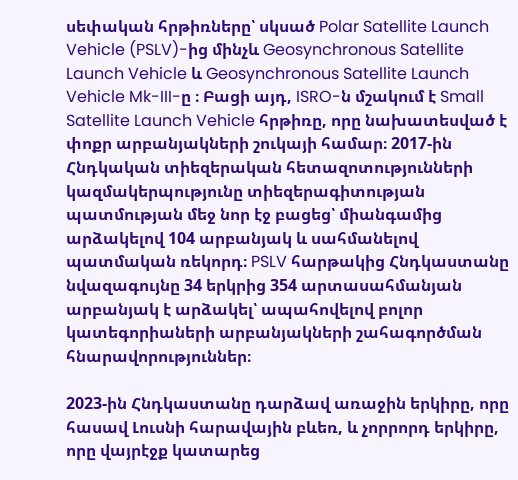սեփական հրթիռները՝ սկսած Polar Satellite Launch Vehicle (PSLV)-ից մինչև Geosynchronous Satellite Launch Vehicle և Geosynchronous Satellite Launch Vehicle Mk-III-ը ։ Բացի այդ, ISRO-ն մշակում է Small Satellite Launch Vehicle հրթիռը, որը նախատեսված է փոքր արբանյակների շուկայի համար։ 2017-ին Հնդկական տիեզերական հետազոտությունների կազմակերպությունը տիեզերագիտության պատմության մեջ նոր էջ բացեց՝ միանգամից արձակելով 104 արբանյակ և սահմանելով պատմական ռեկորդ։ PSLV հարթակից Հնդկաստանը նվազագույնը 34 երկրից 354 արտասահմանյան արբանյակ է արձակել՝ ապահովելով բոլոր կատեգորիաների արբանյակների շահագործման հնարավորություններ։

2023-ին Հնդկաստանը դարձավ առաջին երկիրը, որը հասավ Լուսնի հարավային բևեռ, և չորրորդ երկիրը, որը վայրէջք կատարեց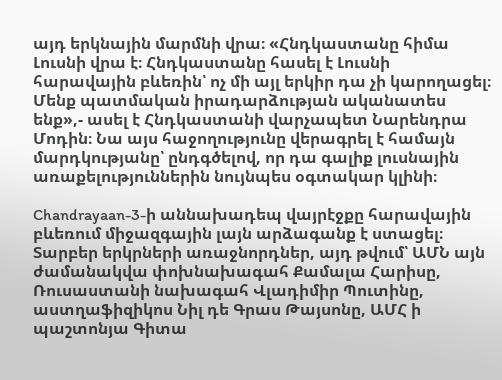այդ երկնային մարմնի վրա։ «Հնդկաստանը հիմա Լուսնի վրա է։ Հնդկաստանը հասել է Լուսնի հարավային բևեռին՝ ոչ մի այլ երկիր դա չի կարողացել։ Մենք պատմական իրադարձության ականատես ենք»,- ասել է Հնդկաստանի վարչապետ Նարենդրա Մոդին։ Նա այս հաջողությունը վերագրել է համայն մարդկությանը՝ ընդգծելով, որ դա գալիք լուսնային առաքելություններին նույնպես օգտակար կլինի։

Chandrayaan-3-ի աննախադեպ վայրէջքը հարավային բևեռում միջազգային լայն արձագանք է ստացել։ Տարբեր երկրների առաջնորդներ, այդ թվում՝ ԱՄՆ այն ժամանակվա փոխնախագահ Քամալա Հարիսը, Ռուսաստանի նախագահ Վլադիմիր Պուտինը, աստղաֆիզիկոս Նիլ դե Գրաս Թայսոնը, ԱՄՀ ի պաշտոնյա Գիտա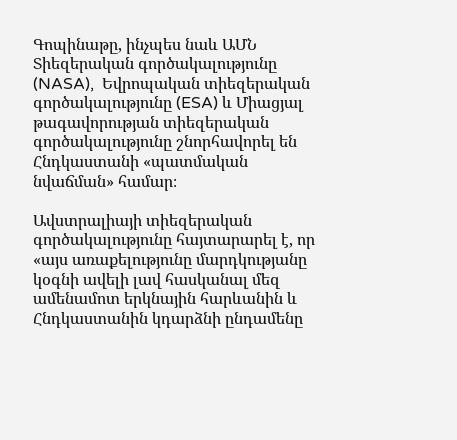Գոպինաթը, ինչպես նաև ԱՄՆ Տիեզերական գործակալությունը (NASA),  Եվրոպական տիեզերական գործակալությունը (ESA) և Միացյալ թագավորության տիեզերական գործակալությունը շնորհավորել են Հնդկաստանի «պատմական նվաճման» համար։

Ավստրալիայի տիեզերական գործակալությունը հայտարարել է, որ «այս առաքելությունը մարդկությանը կօգնի ավելի լավ հասկանալ մեզ ամենամոտ երկնային հարևանին և Հնդկաստանին կդարձնի ընդամենը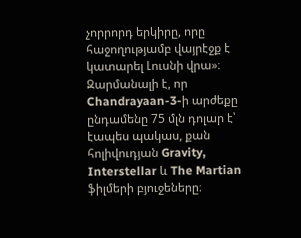չորրորդ երկիրը, որը հաջողությամբ վայրէջք է կատարել Լուսնի վրա»։ Զարմանալի է, որ Chandrayaan-3-ի արժեքը ընդամենը 75 մլն դոլար է՝ էապես պակաս, քան հոլիվուդյան Gravity, Interstellar և The Martian ֆիլմերի բյուջեները։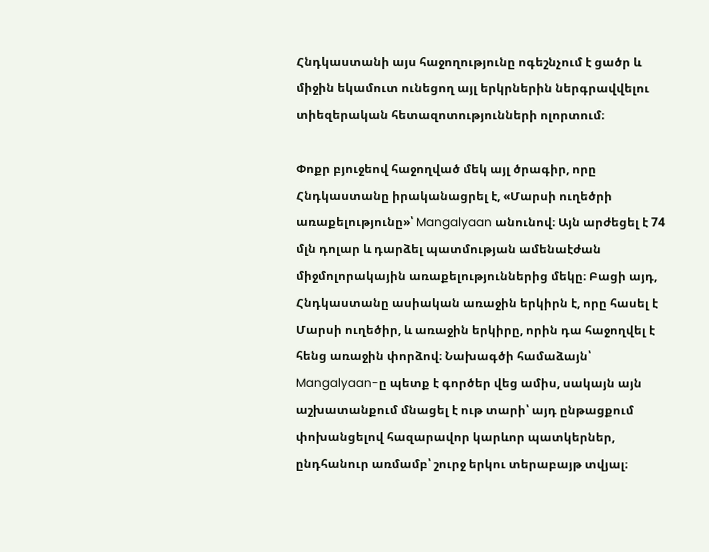Հնդկաստանի այս հաջողությունը ոգեշնչում է ցածր և միջին եկամուտ ունեցող այլ երկրներին ներգրավվելու տիեզերական հետազոտությունների ոլորտում։

Փոքր բյուջեով հաջողված մեկ այլ ծրագիր, որը Հնդկաստանը իրականացրել է, «Մարսի ուղեծրի առաքելությունը»՝ Mangalyaan անունով։ Այն արժեցել է 74 մլն դոլար և դարձել պատմության ամենաէժան միջմոլորակային առաքելություններից մեկը։ Բացի այդ, Հնդկաստանը ասիական առաջին երկիրն է, որը հասել է Մարսի ուղեծիր, և առաջին երկիրը, որին դա հաջողվել է հենց առաջին փորձով։ Նախագծի համաձայն՝ Mangalyaan-ը պետք է գործեր վեց ամիս, սակայն այն աշխատանքում մնացել է ութ տարի՝ այդ ընթացքում փոխանցելով հազարավոր կարևոր պատկերներ, ընդհանուր առմամբ՝ շուրջ երկու տերաբայթ տվյալ։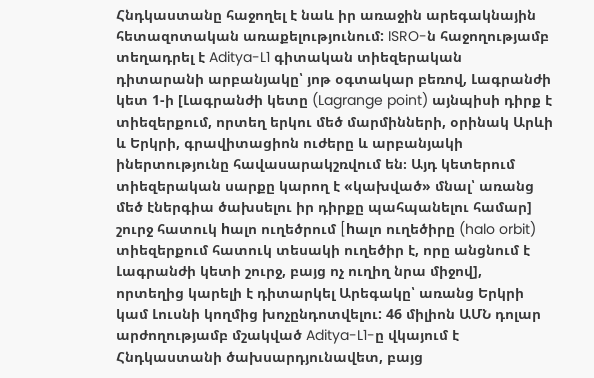Հնդկաստանը հաջողել է նաև իր առաջին արեգակնային հետազոտական առաքելությունում: ISRO-ն հաջողությամբ տեղադրել է Aditya-L1 գիտական տիեզերական դիտարանի արբանյակը՝ յոթ օգտակար բեռով, Լագրանժի կետ 1-ի [Լագրանժի կետը (Lagrange point) այնպիսի դիրք է տիեզերքում, որտեղ երկու մեծ մարմինների, օրինակ Արևի և Երկրի, գրավիտացիոն ուժերը և արբանյակի իներտությունը հավասարակշռվում են։ Այդ կետերում տիեզերական սարքը կարող է «կախված» մնալ՝ առանց մեծ էներգիա ծախսելու իր դիրքը պահպանելու համար] շուրջ հատուկ hալո ուղեծրում [hալո ուղեծիրը (halo orbit) տիեզերքում հատուկ տեսակի ուղեծիր է, որը անցնում է Լագրանժի կետի շուրջ, բայց ոչ ուղիղ նրա միջով], որտեղից կարելի է դիտարկել Արեգակը՝ առանց Երկրի կամ Լուսնի կողմից խոչընդոտվելու: 46 միլիոն ԱՄՆ դոլար արժողությամբ մշակված Aditya-L1-ը վկայում է Հնդկաստանի ծախսարդյունավետ, բայց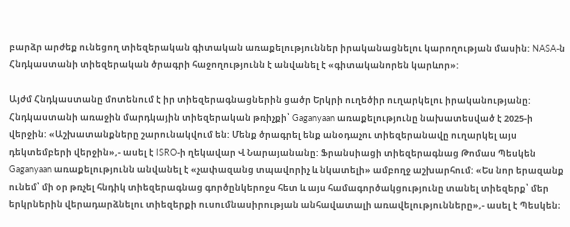բարձր արժեք ունեցող տիեզերական գիտական առաքելություններ իրականացնելու կարողության մասին: NASA-ն Հնդկաստանի տիեզերական ծրագրի հաջողությունն է անվանել է «գիտականորեն կարևոր»:

Այժմ Հնդկաստանը մոտենում է իր տիեզերագնացներին ցածր Երկրի ուղեծիր ուղարկելու իրականությանը: Հնդկաստանի առաջին մարդկային տիեզերական թռիչքի՝ Gaganyaan առաքելությունը նախատեսված է 2025-ի վերջին: «Աշխատանքները շարունակվում են: Մենք ծրագրել ենք անօդաչու տիեզերանավը ուղարկել այս դեկտեմբերի վերջին»,- ասել է ISRO-ի ղեկավար Վ Նարայանանը: Ֆրանսիացի տիեզերագնաց Թոմաս Պեսկեն Gaganyaan առաքելությունն անվանել է «չափազանց տպավորիչ և նկատելի» ամբողջ աշխարհում: «Ես նոր երազանք ունեմ՝ մի օր թռչել հնդիկ տիեզերագնաց գործընկերոջս հետ և այս համագործակցությունը տանել տիեզերք՝ մեր երկրներին վերադարձնելու տիեզերքի ուսումնասիրության անհավատալի առավելությունները»,- ասել է Պեսկեն։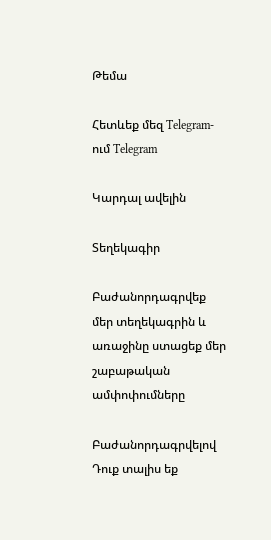Թեմա

Հետևեք մեզ Telegram-ում Telegram

Կարդալ ավելին

Տեղեկագիր

Բաժանորդագրվեք մեր տեղեկագրին և առաջինը ստացեք մեր շաբաթական ամփոփումները

Բաժանորդագրվելով Դուք տալիս եք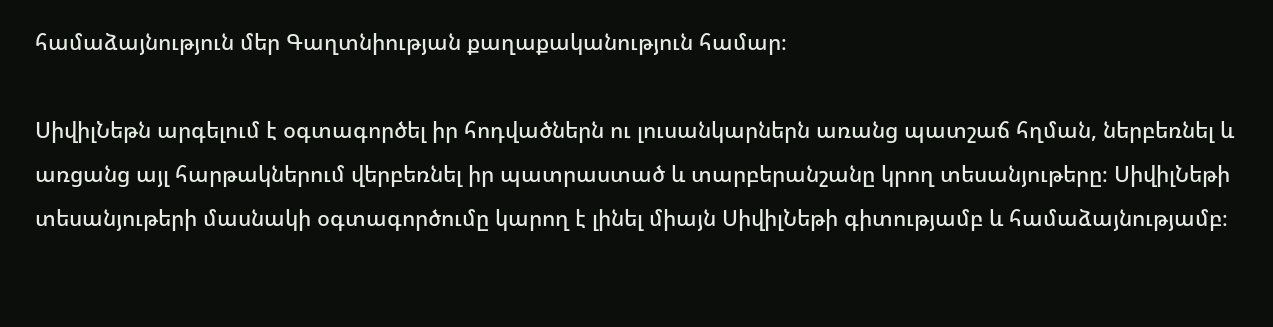համաձայնություն մեր Գաղտնիության քաղաքականություն համար։

ՍիվիլՆեթն արգելում է օգտագործել իր հոդվածներն ու լուսանկարներն առանց պատշաճ հղման, ներբեռնել և առցանց այլ հարթակներում վերբեռնել իր պատրաստած և տարբերանշանը կրող տեսանյութերը։ ՍիվիլՆեթի տեսանյութերի մասնակի օգտագործումը կարող է լինել միայն ՍիվիլՆեթի գիտությամբ և համաձայնությամբ։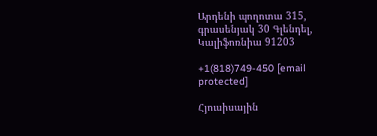Արդենի պողոտա 315, գրասենյակ 30 Գլենդել, Կալիֆոռնիա 91203

+1(818)749-450 [email protected]

Հյուսիսային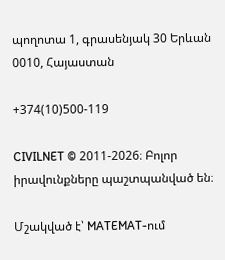պողոտա 1, գրասենյակ 30 Երևան 0010, Հայաստան

+374(10)500-119

CIVILNET © 2011-2026։ Բոլոր իրավունքները պաշտպանված են։

Մշակված է՝ MATEMAT-ում